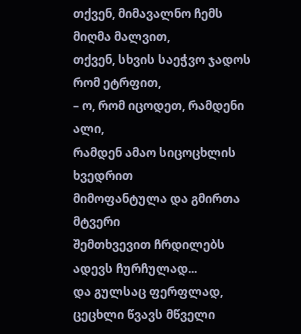თქვენ, მიმავალნო ჩემს მიღმა მალვით,
თქვენ, სხვის საეჭვო ჯადოს რომ ეტრფით,
– ო, რომ იცოდეთ, რამდენი ალი,
რამდენ ამაო სიცოცხლის ხვედრით
მიმოფანტულა და გმირთა მტვერი
შემთხვევით ჩრდილებს ადევს ჩურჩულად...
და გულსაც ფერფლად, ცეცხლი წვავს მწველი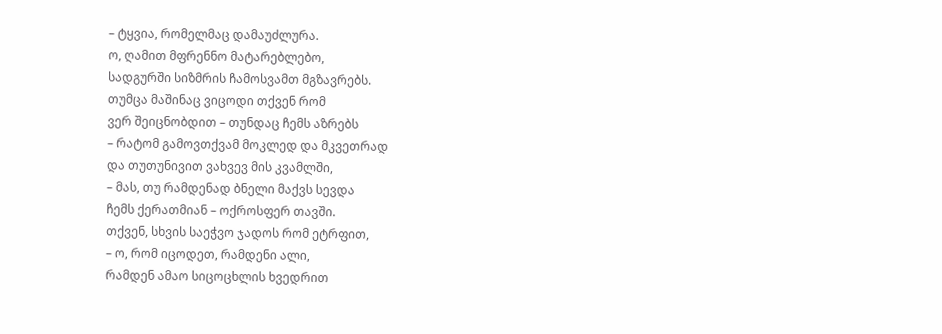– ტყვია, რომელმაც დამაუძლურა.
ო, ღამით მფრენნო მატარებლებო,
სადგურში სიზმრის ჩამოსვამთ მგზავრებს.
თუმცა მაშინაც ვიცოდი თქვენ რომ
ვერ შეიცნობდით – თუნდაც ჩემს აზრებს
– რატომ გამოვთქვამ მოკლედ და მკვეთრად
და თუთუნივით ვახვევ მის კვამლში,
– მას, თუ რამდენად ბნელი მაქვს სევდა
ჩემს ქერათმიან – ოქროსფერ თავში.
თქვენ, სხვის საეჭვო ჯადოს რომ ეტრფით,
– ო, რომ იცოდეთ, რამდენი ალი,
რამდენ ამაო სიცოცხლის ხვედრით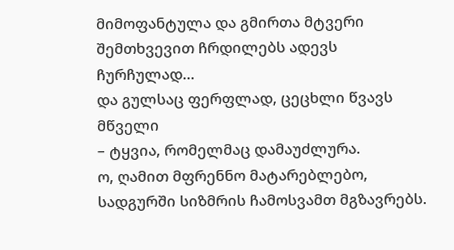მიმოფანტულა და გმირთა მტვერი
შემთხვევით ჩრდილებს ადევს ჩურჩულად...
და გულსაც ფერფლად, ცეცხლი წვავს მწველი
– ტყვია, რომელმაც დამაუძლურა.
ო, ღამით მფრენნო მატარებლებო,
სადგურში სიზმრის ჩამოსვამთ მგზავრებს.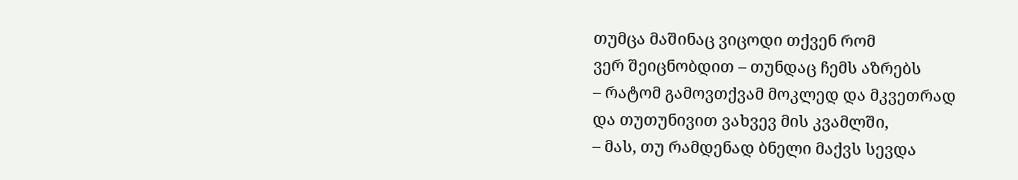თუმცა მაშინაც ვიცოდი თქვენ რომ
ვერ შეიცნობდით – თუნდაც ჩემს აზრებს
– რატომ გამოვთქვამ მოკლედ და მკვეთრად
და თუთუნივით ვახვევ მის კვამლში,
– მას, თუ რამდენად ბნელი მაქვს სევდა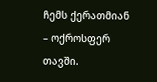ჩემს ქერათმიან – ოქროსფერ თავში.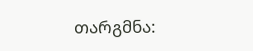თარგმნა: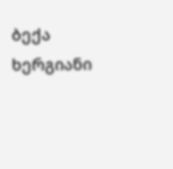ბექა ხერგიანი